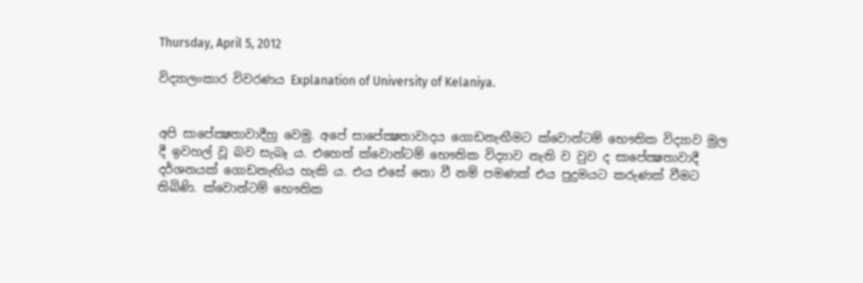Thursday, April 5, 2012

විද්‍යාලංකාර විවරණය Explanation of University of Kelaniya.


අපි සාපේක්‍ෂතාවාදීහු වෙමු. අපේ සාපේක්‍ෂතාවාදය ගොඩනැඟීමට ක්‌වොන්ටම් භෞතික විද්‍යාව මුල දී ඉවහල් වූ බව සැබෑ ය. එහෙත් ක්‌වොන්ටම් භෞතික විද්‍යාව නැති ව වුව ද සාපේක්‍ෂතාවාදී දර්ශනයක්‌ ගොඩනැඟිය හැකි ය. එය එසේ නො වී නම් පමණක්‌ එය පුදුමයට කරුණක්‌ වීමට තිබිණි. ක්‌වොන්ටම් භෞතික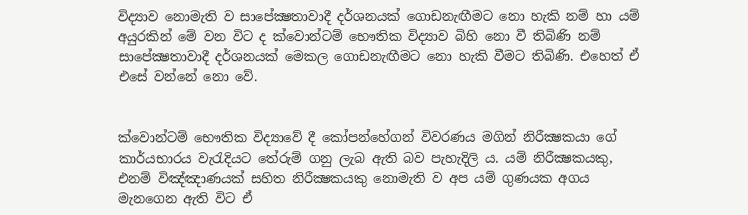විද්‍යාව නොමැති ව සාපේක්‍ෂතාවාදී දර්ශනයක්‌ ගොඩනැඟීමට නො හැකි නම් හා යම් අයුරකින් මේ වන විට ද ක්‌වොන්ටම් භෞතික විද්‍යාව බිහි නො වී තිබිණි නම් සාපේක්‍ෂතාවාදී දර්ශනයක්‌ මෙකල ගොඩනැඟීමට නො හැකි වීමට තිබිණි. එහෙත් ඒ එසේ වන්නේ නො වේ.


ක්‌වොන්ටම් භෞතික විද්‍යාවේ දී කෝපන්හේගන් විවරණය මගින් නිරීක්‍ෂකයා ගේ කාර්යභාරය වැරැදියට තේරුම් ගනු ලැබ ඇති බව පැහැදිලි ය. යම් නිරීක්‍ෂකයකු, එනම් විඤ්ඤාණයක්‌ සහිත නිරීක්‍ෂකයකු නොමැති ව අප යම් ගුණයක අගය මැනගෙන ඇති විට ඒ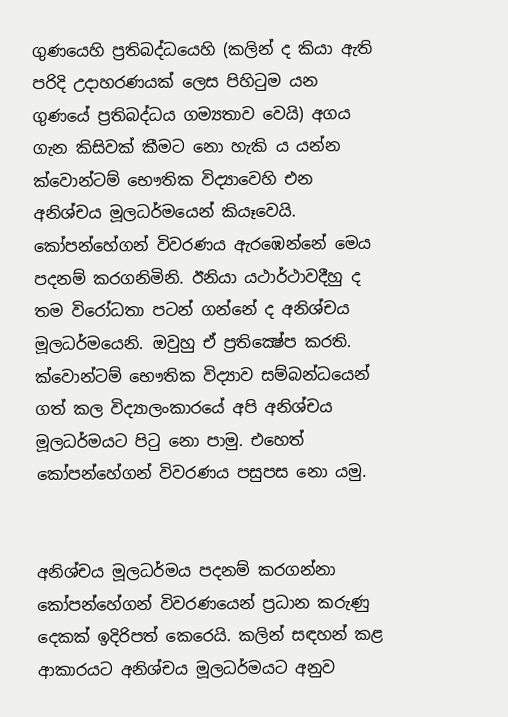ගුණයෙහි ප්‍රතිබද්ධයෙහි (කලින් ද කියා ඇති පරිදි උදාහරණයක්‌ ලෙස පිහිටුම යන ගුණයේ ප්‍රතිබද්ධය ගම්‍යතාව වෙයි) අගය ගැන කිසිවක්‌ කීමට නො හැකි ය යන්න ක්‌වොන්ටම් භෞතික විද්‍යාවෙහි එන අනිශ්චය මූලධර්මයෙන් කියෑවෙයි. කෝපන්හේගන් විවරණය ඇරඹෙන්නේ මෙය පදනම් කරගනිමිනි. ඊනියා යථාර්ථාවදීහු ද තම විරෝධතා පටන් ගන්නේ ද අනිශ්චය මූලධර්මයෙනි. ඔවුහු ඒ ප්‍රතික්‍ෂේප කරති. ක්‌වොන්ටම් භෞතික විද්‍යාව සම්බන්ධයෙන් ගත් කල විද්‍යාලංකාරයේ අපි අනිශ්චය මූලධර්මයට පිටු නො පාමු. එහෙත් කෝපන්හේගන් විවරණය පසුපස නො යමු.


අනිශ්චය මූලධර්මය පදනම් කරගන්නා කෝපන්හේගන් විවරණයෙන් ප්‍රධාන කරුණු දෙකක්‌ ඉදිරිපත් කෙරෙයි. කලින් සඳහන් කළ ආකාරයට අනිශ්චය මූලධර්මයට අනුව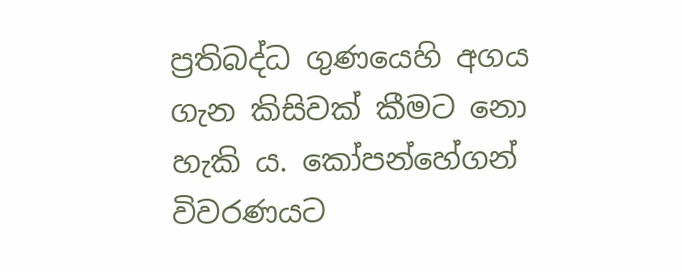ප්‍රතිබද්ධ ගුණයෙහි අගය ගැන කිසිවක්‌ කීමට නො හැකි ය. කෝපන්හේගන් විවරණයට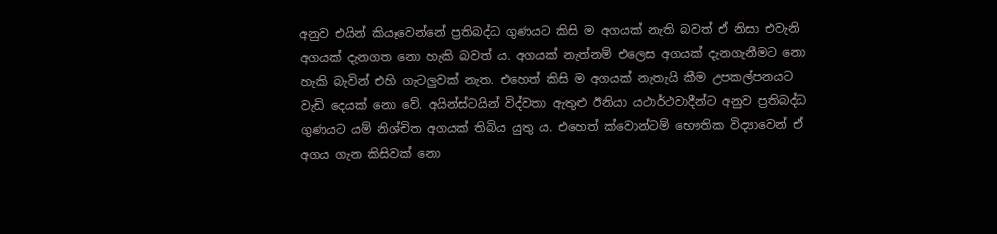අනුව එයින් කියෑවෙන්නේ ප්‍රතිබද්ධ ගුණයට කිසි ම අගයක්‌ නැති බවත් ඒ නිසා එවැනි අගයක්‌ දැනගත නො හැකි බවත් ය. අගයක්‌ නැත්නම් එලෙස අගයක්‌ දැනගැනීමට නො හැකි බැවින් එහි ගැටලුවක්‌ නැත. එහෙත් කිසි ම අගයක්‌ නැතැයි කීම උපකල්පනයට වැඩි දෙයක්‌ නො වේ. අයින්ස්‌ටයින් විද්වතා ඇතුළු ඊනියා යථාර්ථවාදීන්ට අනුව ප්‍රතිබද්ධ ගුණයට යම් නිශ්චිත අගයක්‌ තිබිය යුතු ය. එහෙත් ක්‌වොන්ටම් භෞතික විද්‍යාවෙන් ඒ අගය ගැන කිසිවක්‌ නො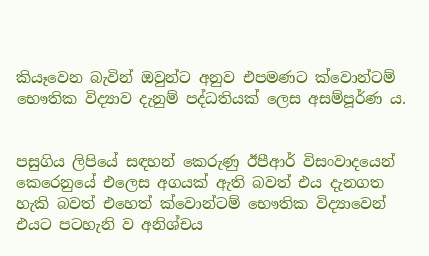කියෑවෙන බැවින් ඔවුන්ට අනුව එපමණට ක්‌වොන්ටම් භෞතික විද්‍යාව දැනුම් පද්ධතියක්‌ ලෙස අසම්පූර්ණ ය.


පසුගිය ලිපියේ සඳහන් කෙරුණු ඊපීආර් විසංවාදයෙන් කෙරෙනුයේ එලෙස අගයක්‌ ඇති බවත් එය දැනගත හැකි බවත් එහෙත් ක්‌වොන්ටම් භෞතික විද්‍යාවෙන් එයට පටහැනි ව අනිශ්චය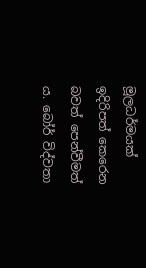මූලධර්මයක්‌ ඉදිරිපත් කෙරෙන බවත් පෙන්වීමත් ය. බෝර් විද්වතා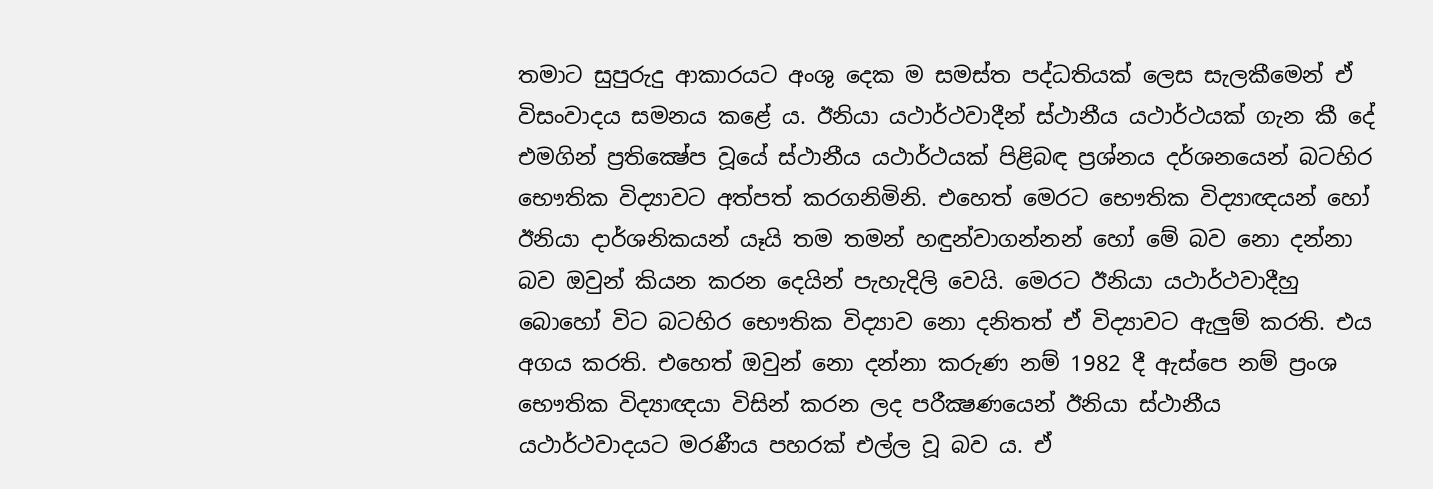තමාට සුපුරුදු ආකාරයට අංශු දෙක ම සමස්‌ත පද්ධතියක්‌ ලෙස සැලකීමෙන් ඒ විසංවාදය සමනය කළේ ය. ඊනියා යථාර්ථවාදීන් ස්‌ථානීය යථාර්ථයක්‌ ගැන කී දේ එමගින් ප්‍රතික්‍ෂේප වූයේ ස්‌ථානීය යථාර්ථයක්‌ පිළිබඳ ප්‍රශ්නය දර්ශනයෙන් බටහිර භෞතික විද්‍යාවට අත්පත් කරගනිමිනි. එහෙත් මෙරට භෞතික විද්‍යාඥයන් හෝ ඊනියා දාර්ශනිකයන් යෑයි තම තමන් හඳුන්වාගන්නන් හෝ මේ බව නො දන්නා බව ඔවුන් කියන කරන දෙයින් පැහැදිලි වෙයි. මෙරට ඊනියා යථාර්ථවාදීහු බොහෝ විට බටහිර භෞතික විද්‍යාව නො දනිතත් ඒ විද්‍යාවට ඇලුම් කරති. එය අගය කරති. එහෙත් ඔවුන් නො දන්නා කරුණ නම් 1982 දී ඇස්‌පෙ නම් ප්‍රංශ භෞතික විද්‍යාඥයා විසින් කරන ලද පරීක්‍ෂණයෙන් ඊනියා ස්‌ථානීය යථාර්ථවාදයට මරණීය පහරක්‌ එල්ල වූ බව ය. ඒ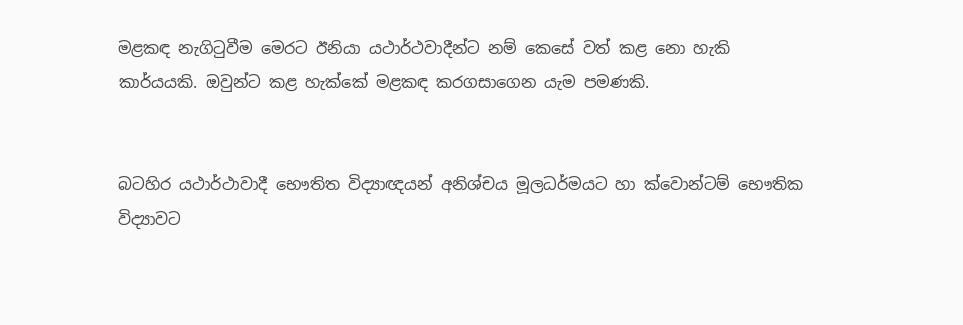මළකඳ නැගිටුවීම මෙරට ඊනියා යථාර්ථවාදීන්ට නම් කෙසේ වත් කළ නො හැකි කාර්යයකි. ඔවුන්ට කළ හැක්‌කේ මළකඳ කරගසාගෙන යැම පමණකි.


බටහිර යථාර්ථාවාදී භෞතිත විද්‍යාඥයන් අනිශ්චය මූලධර්මයට හා ක්‌වොන්ටම් භෞතික විද්‍යාවට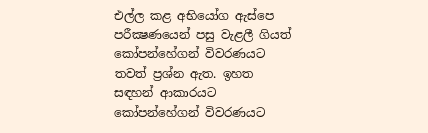එල්ල කළ අභියෝග ඇස්‌පෙ පරීක්‍ෂණයෙන් පසු වැළලී ගියත් කෝපන්හේගන් විවරණයට තවත් ප්‍රශ්න ඇත. ඉහත සඳහන් ආකාරයට කෝපන්හේගන් විවරණයට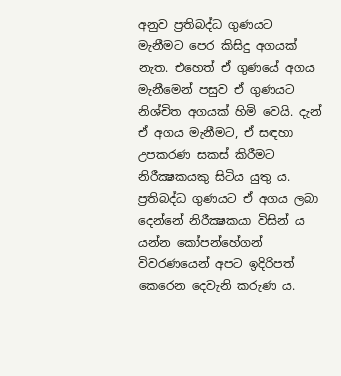අනුව ප්‍රතිබද්ධ ගුණයට මැනීමට පෙර කිසිදු අගයක්‌ නැත. එහෙත් ඒ ගුණයේ අගය මැනීමෙන් පසුව ඒ ගුණයට නිශ්චිත අගයක්‌ හිමි වෙයි. දැන් ඒ අගය මැනීමට, ඒ සඳහා උපකරණ සකස්‌ කිරීමට නිරීක්‍ෂකයකු සිටිය යුතු ය. ප්‍රතිබද්ධ ගුණයට ඒ අගය ලබා දෙන්නේ නිරීක්‍ෂකයා විසින් ය යන්න කෝපන්හේගන් විවරණයෙන් අපට ඉදිරිපත් කෙරෙන දෙවැනි කරුණ ය.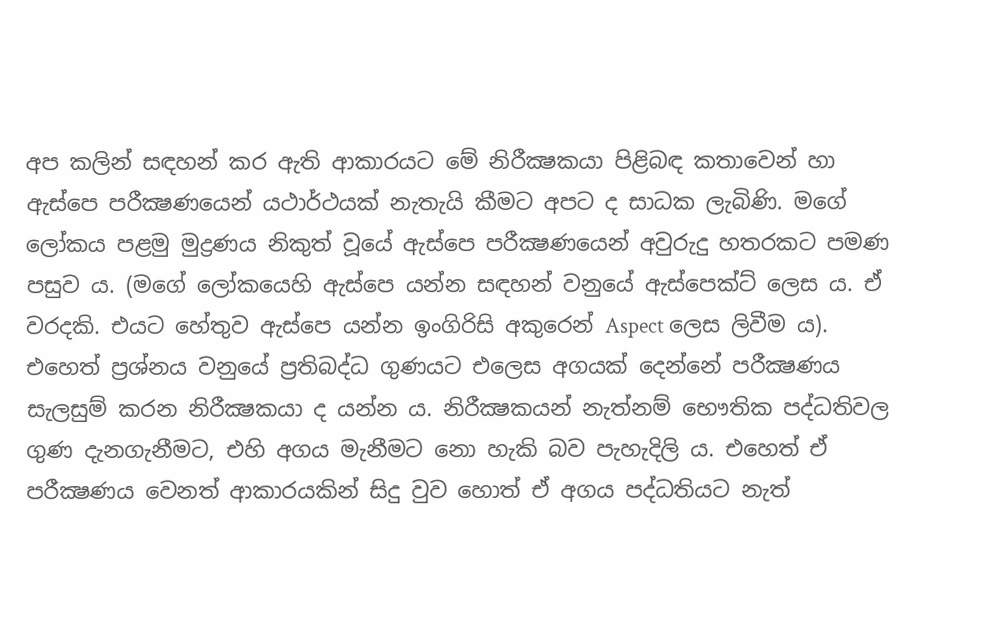අප කලින් සඳහන් කර ඇති ආකාරයට මේ නිරීක්‍ෂකයා පිළිබඳ කතාවෙන් හා ඇස්‌පෙ පරීක්‍ෂණයෙන් යථාර්ථයක්‌ නැතැයි කීමට අපට ද සාධක ලැබිණි. මගේ ලෝකය පළමු මුද්‍රණය නිකුත් වූයේ ඇස්‌පෙ පරීක්‍ෂණයෙන් අවුරුදු හතරකට පමණ පසුව ය. (මගේ ලෝකයෙහි ඇස්‌පෙ යන්න සඳහන් වනුයේ ඇස්‌පෙක්‌ට්‌ ලෙස ය. ඒ වරදකි. එයට හේතුව ඇස්‌පෙ යන්න ඉංගිරිසි අකුරෙන් Aspect ලෙස ලිවීම ය). එහෙත් ප්‍රශ්නය වනුයේ ප්‍රතිබද්ධ ගුණයට එලෙස අගයක්‌ දෙන්නේ පරීක්‍ෂණය සැලසුම් කරන නිරීක්‍ෂකයා ද යන්න ය. නිරීක්‍ෂකයන් නැත්නම් භෞතික පද්ධතිවල ගුණ දැනගැනීමට, එහි අගය මැනීමට නො හැකි බව පැහැදිලි ය. එහෙත් ඒ පරීක්‍ෂණය වෙනත් ආකාරයකින් සිදු වුව හොත් ඒ අගය පද්ධතියට නැත්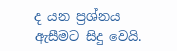ද යන ප්‍රශ්නය ඇසීමට සිදු වෙයි.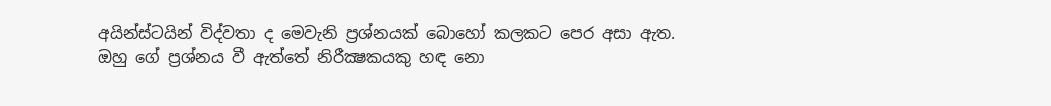අයින්ස්‌ටයින් විද්වතා ද මෙවැනි ප්‍රශ්නයක්‌ බොහෝ කලකට පෙර අසා ඇත. ඔහු ගේ ප්‍රශ්නය වී ඇත්තේ නිරීක්‍ෂකයකු හඳ නො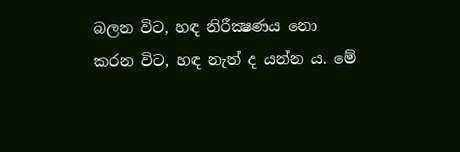බලන විට, හඳ නිරීක්‍ෂණය නො කරන විට, හඳ නැත් ද යන්න ය. මේ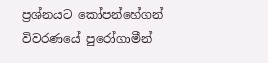ප්‍රශ්නයට කෝපන්හේගන් විවරණයේ පුරෝගාමීන්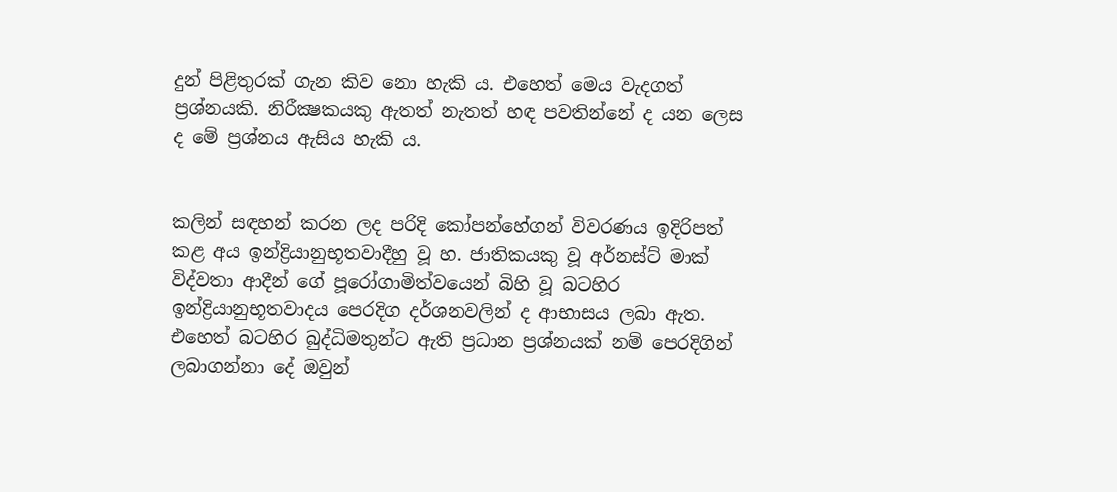දුන් පිළිතුරක්‌ ගැන කිව නො හැකි ය. එහෙත් මෙය වැදගත් ප්‍රශ්නයකි. නිරීක්‍ෂකයකු ඇතත් නැතත් හඳ පවතින්නේ ද යන ලෙස ද මේ ප්‍රශ්නය ඇසිය හැකි ය.


කලින් සඳහන් කරන ලද පරිදි කෝපන්හේගන් විවරණය ඉදිරිපත් කළ අය ඉන්ද්‍රියානුභූතවාදීහු වූ හ. ජාතිකයකු වූ අර්නස්‌ට්‌ මාක්‌ විද්වතා ආදීන් ගේ පූරෝගාමිත්වයෙන් බිහි වූ බටහිර ඉන්ද්‍රියානුභූතවාදය පෙරදිග දර්ශනවලින් ද ආභාසය ලබා ඇත. එහෙත් බටහිර බුද්ධිමතුන්ට ඇති ප්‍රධාන ප්‍රශ්නයක්‌ නම් පෙරදිගින් ලබාගන්නා දේ ඔවුන්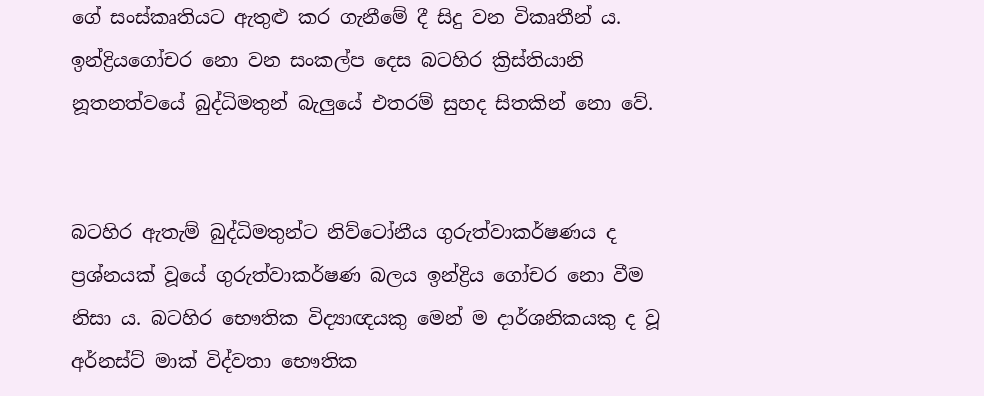ගේ සංස්‌කෘතියට ඇතුළු කර ගැනීමේ දී සිදු වන විකෘතීන් ය. ඉන්ද්‍රියගෝචර නො වන සංකල්ප දෙස බටහිර ක්‍රිස්‌තියානි නූතනත්වයේ බුද්ධිමතුන් බැලුයේ එතරම් සුහද සිතකින් නො වේ.


බටහිර ඇතැම් බුද්ධිමතුන්ට නිව්ටෝනීය ගුරුත්වාකර්ෂණය ද ප්‍රශ්නයක්‌ වූයේ ගුරුත්වාකර්ෂණ බලය ඉන්ද්‍රිය ගෝචර නො වීම නිසා ය. බටහිර භෞතික විද්‍යාඥයකු මෙන් ම දාර්ශනිකයකු ද වූ අර්නස්‌ට්‌ මාක්‌ විද්වතා භෞතික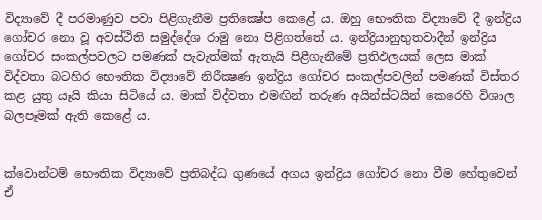විද්‍යාවේ දී පරමාණුව පවා පිළිගැනීම ප්‍රතික්‍ෂේප කෙළේ ය. ඔහු භෞතික විද්‍යාවේ දී ඉන්ද්‍රිය ගෝචර නො වූ අවස්‌ථිති සමුද්දේශ රාමු නො පිළිගත්තේ ය. ඉන්ද්‍රියානුභුතවාදීන් ඉන්ද්‍රිය ගෝචර සංකල්පවලට පමණක්‌ පැවැත්මක්‌ ඇතැයි පිළීගැනීමේ ප්‍රතිඵලයක්‌ ලෙස මාක්‌ විද්වතා බටහිර භෞතික විද්‍යාවේ නිරීක්‍ෂණ ඉන්ද්‍රිය ගෝචර සංකල්පවලින් පමණක්‌ විස්‌තර කළ යුතු යෑයි කියා සිටියේ ය. මාක්‌ විද්වතා එමඟින් තරුණ අයින්ස්‌ටයින් කෙරෙහි විශාල බලපෑමක්‌ ඇති කෙළේ ය.


ක්‌වොන්ටම් භෞතික විද්‍යාවේ ප්‍රතිබද්ධ ගුණයේ අගය ඉන්ද්‍රිය ගෝචර නො වීම හේතුවෙන් ඒ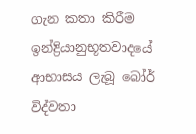ගැන කතා කිරීම ඉන්ද්‍රියානුභූතවාදයේ ආභාසය ලැබූ බෝර් විද්වතා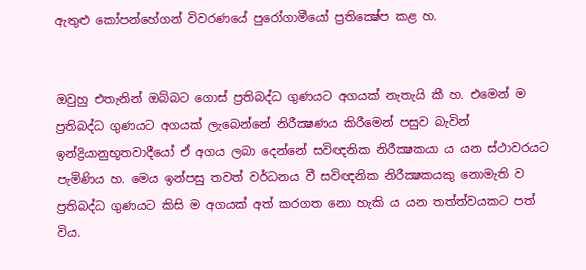ඇතුළු කෝපන්හේගන් විවරණයේ පුරෝගාමීයෝ ප්‍රතික්‍ෂේප කළ හ.


ඔවුහු එතැනින් ඔබ්බට ගොස්‌ ප්‍රතිබද්ධ ගුණයට අගයක්‌ නැතැයි කී හ. එමෙන් ම ප්‍රතිබද්ධ ගුණයට අගයක්‌ ලැබෙන්නේ නිරීක්‍ෂණය කිරීමෙන් පසුව බැවින් ඉන්ද්‍රියානුභූතවාදීයෝ ඒ අගය ලබා දෙන්නේ සවිඥනික නිරීක්‍ෂකයා ය යන ස්‌ථාවරයට පැමිණිය හ. මෙය ඉන්පසු තවත් වර්ධනය වී සවිඥනික නිරීක්‍ෂකයකු නොමැති ව ප්‍රතිබද්ධ ගුණයට කිසි ම අගයක්‌ අත් කරගත නො හැකි ය යන තත්ත්වයකට පත් විය.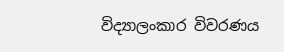විද්‍යාලංකාර විවරණය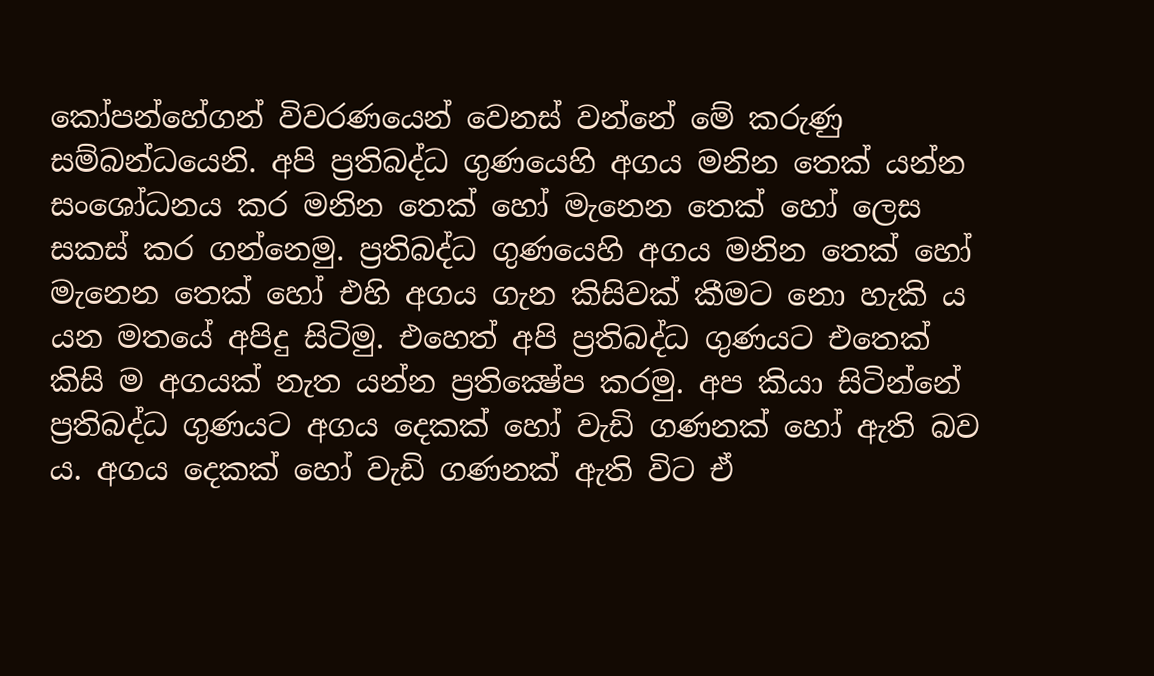කෝපන්හේගන් විවරණයෙන් වෙනස්‌ වන්නේ මේ කරුණු සම්බන්ධයෙනි. අපි ප්‍රතිබද්ධ ගුණයෙහි අගය මනින තෙක්‌ යන්න සංශෝධනය කර මනින තෙක්‌ හෝ මැනෙන තෙක්‌ හෝ ලෙස සකස්‌ කර ගන්නෙමු. ප්‍රතිබද්ධ ගුණයෙහි අගය මනින තෙක්‌ හෝ මැනෙන තෙක්‌ හෝ එහි අගය ගැන කිසිවක්‌ කීමට නො හැකි ය යන මතයේ අපිදු සිටිමු. එහෙත් අපි ප්‍රතිබද්ධ ගුණයට එතෙක්‌ කිසි ම අගයක්‌ නැත යන්න ප්‍රතික්‍ෂේප කරමු. අප කියා සිටින්නේ ප්‍රතිබද්ධ ගුණයට අගය දෙකක්‌ හෝ වැඩි ගණනක්‌ හෝ ඇති බව ය. අගය දෙකක්‌ හෝ වැඩි ගණනක්‌ ඇති විට ඒ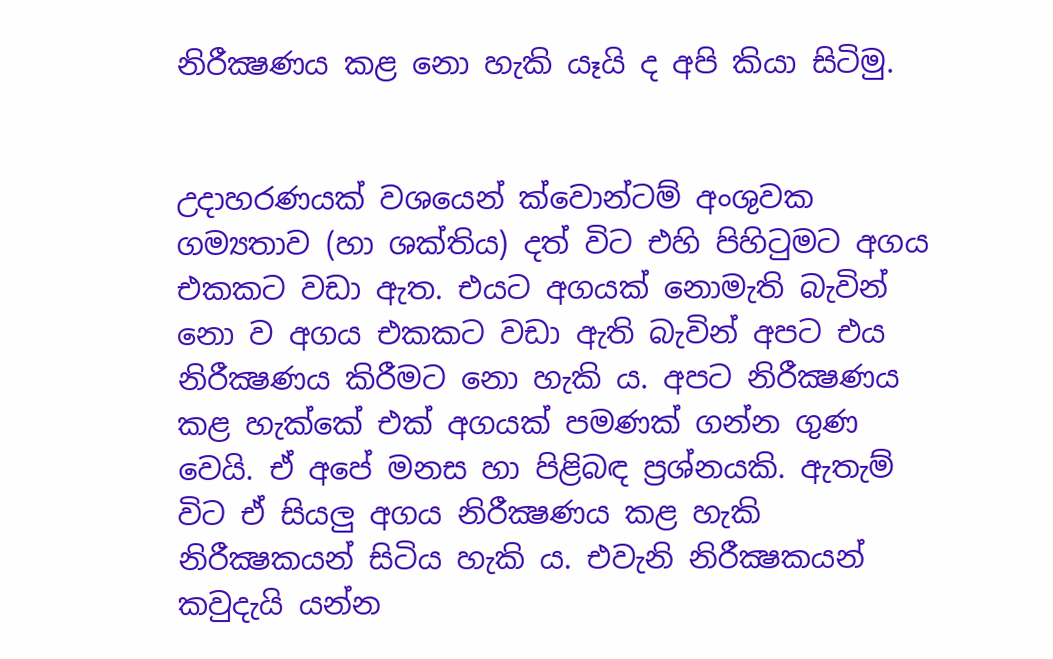නිරීක්‍ෂණය කළ නො හැකි යෑයි ද අපි කියා සිටිමු.


උදාහරණයක්‌ වශයෙන් ක්‌වොන්ටම් අංශුවක ගම්‍යතාව (හා ශක්‌තිය) දත් විට එහි පිහිටුමට අගය එකකට වඩා ඇත. එයට අගයක්‌ නොමැති බැවින් නො ව අගය එකකට වඩා ඇති බැවින් අපට එය නිරීක්‍ෂණය කිරීමට නො හැකි ය. අපට නිරීක්‍ෂණය කළ හැක්‌කේ එක්‌ අගයක්‌ පමණක්‌ ගන්න ගුණ වෙයි. ඒ අපේ මනස හා පිළිබඳ ප්‍රශ්නයකි. ඇතැම් විට ඒ සියලු අගය නිරීක්‍ෂණය කළ හැකි නිරීක්‍ෂකයන් සිටිය හැකි ය. එවැනි නිරීක්‍ෂකයන් කවුදැයි යන්න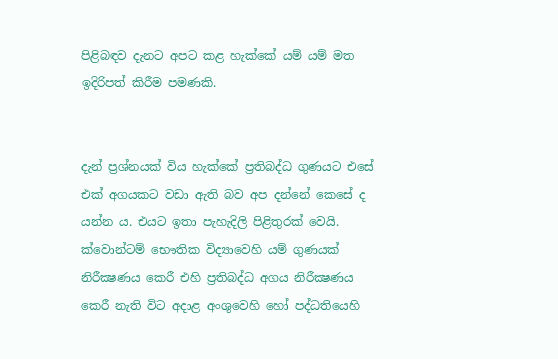පිළිබඳව දැනට අපට කළ හැක්‌කේ යම් යම් මත ඉදිරිපත් කිරීම පමණකි.


දැන් ප්‍රශ්නයක්‌ විය හැක්‌කේ ප්‍රතිබද්ධ ගුණයට එසේ එක්‌ අගයකට වඩා ඇති බව අප දන්නේ කෙසේ ද යන්න ය. එයට ඉතා පැහැදිලි පිළිතුරක්‌ වෙයි. ක්‌වොන්ටම් භෞතික විද්‍යාවෙහි යම් ගුණයක්‌ නිරීක්‍ෂණය කෙරී එහි ප්‍රතිබද්ධ අගය නිරීක්‍ෂණය කෙරී නැති විට අදාළ අංශුවෙහි හෝ පද්ධතියෙහි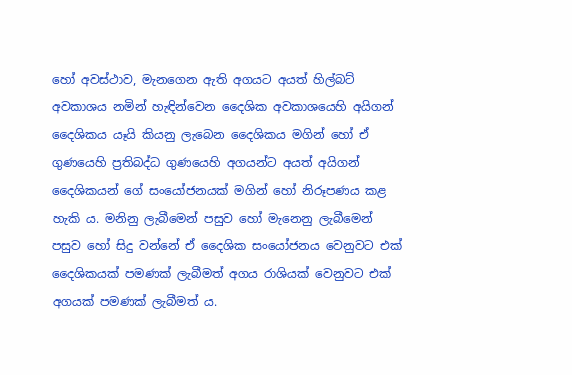හෝ අවස්‌ථාව, මැනගෙන ඇති අගයට අයත් හිල්බට්‌ අවකාශය නමින් හැඳින්වෙන දෛශික අවකාශයෙහි අයිගන් දෛශිකය යෑයි කියනු ලැබෙන දෛශිකය මගින් හෝ ඒ ගුණයෙහි ප්‍රතිබද්ධ ගුණයෙහි අගයන්ට අයත් අයිගන් දෛශිකයන් ගේ සංයෝජනයක්‌ මගින් හෝ නිරූපණය කළ හැකි ය. මනිනු ලැබීමෙන් පසුව හෝ මැනෙනු ලැබීමෙන් පසුව හෝ සිදු වන්නේ ඒ දෛශික සංයෝජනය වෙනුවට එක්‌ දෛශිකයක්‌ පමණක්‌ ලැබීමත් අගය රාශියක්‌ වෙනුවට එක්‌ අගයක්‌ පමණක්‌ ලැබීමත් ය.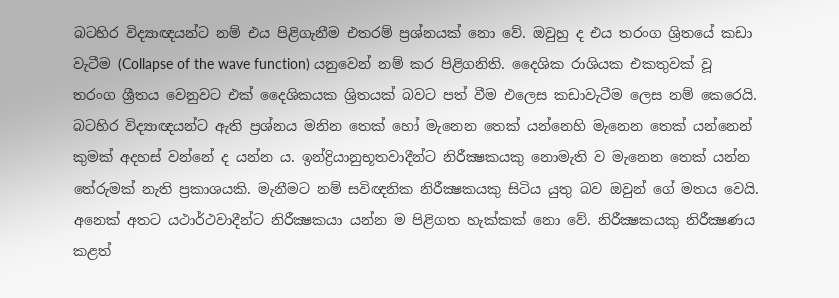බටහිර විද්‍යාඥයන්ට නම් එය පිළිගැනීම එතරම් ප්‍රශ්නයක්‌ නො වේ. ඔවුහු ද එය තරංග ශ්‍රිතයේ කඩා වැටීම (Collapse of the wave function) යනුවෙන් නම් කර පිළිගනිති. දෛශික රාශියක එකතුවක්‌ වූ තරංග ශ්‍රීතය වෙනුවට එක්‌ දෛශිකයක ශ්‍රිතයක්‌ බවට පත් වීම එලෙස කඩාවැටීම ලෙස නම් කෙරෙයි. බටහිර විද්‍යාඥයන්ට ඇති ප්‍රශ්නය මනින තෙක්‌ හෝ මැනෙන තෙක්‌ යන්නෙහි මැනෙන තෙක්‌ යන්නෙන් කුමක්‌ අදහස්‌ වන්නේ ද යන්න ය. ඉන්ද්‍රියානුභූතවාදීන්ට නිරීක්‍ෂකයකු නොමැති ව මැනෙන තෙක්‌ යන්න තේරුමක්‌ නැති ප්‍රකාශයකි. මැනීමට නම් සවිඥනික නිරීක්‍ෂකයකු සිටිය යුතු බව ඔවුන් ගේ මතය වෙයි. අනෙක්‌ අතට යථාර්ථවාදීන්ට නිරීක්‍ෂකයා යන්න ම පිළිගත හැක්‌කක්‌ නො වේ. නිරීක්‍ෂකයකු නිරීක්‍ෂණය කළත්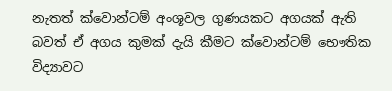නැතත් ක්‌වොන්ටම් අංශූවල ගුණයකට අගයක්‌ ඇති බවත් ඒ අගය කුමක්‌ දැයි කීමට ක්‌වොන්ටම් භෞතික විද්‍යාවට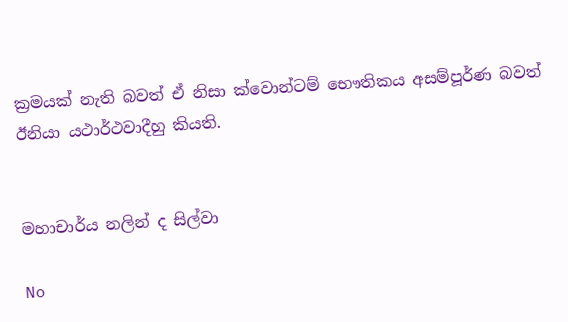ක්‍රමයක්‌ නැති බවත් ඒ නිසා ක්‌වොන්ටම් භෞතිකය අසම්පූර්ණ බවත් ඊනියා යථාර්ථවාදීහු කියති.


මහාචාර්ය නලින් ද සිල්වා

No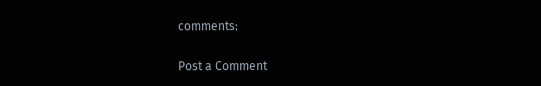comments:

Post a Comment